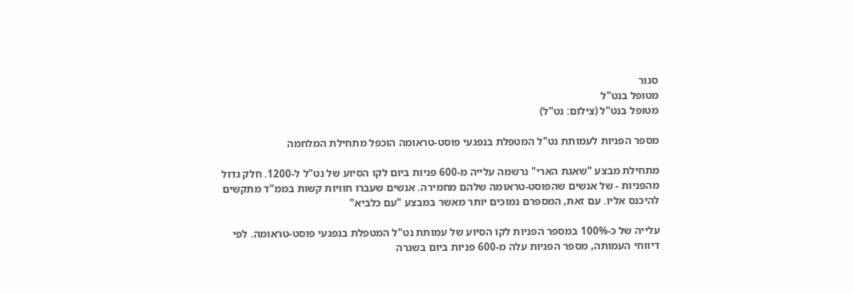סגור
מטופל בנט"ל
מטופל בנט"ל (צילום: נט"ל)

מספר הפניות לעמותת נט"ל המטפלת בנפגעי פוסט-טראומה הוכפל מתחילת המלחמה

מתחילת מבצע "שאגת הארי" נרשמה עלייה מ-600 פניות ביום לקו הסיוע של נט"ל ל-1200. חלק גדול מהפניות - של אנשים שהפוסט-טראומה שלהם מחמירה. אנשים שעברו חוויות קשות בממ"ד מתקשים להיכנס אליו. עם זאת, המספרם נמוכים יותר מאשר במבצע "עם כלביא"

עלייה של כ-100% במספר הפניות לקו הסיוע של עמותת נט"ל המטפלת בנפגעי פוסט-טראומה. לפי דיווחי העמותה, מספר הפניות עלה מ-600 פניות ביום בשגרה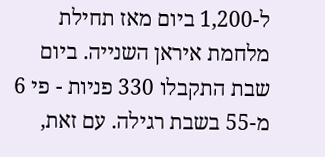ל-1,200 ביום מאז תחילת מלחמת איראן השנייה. ביום שבת התקבלו 330 פניות - פי 6 מ-55 בשבת רגילה. עם זאת,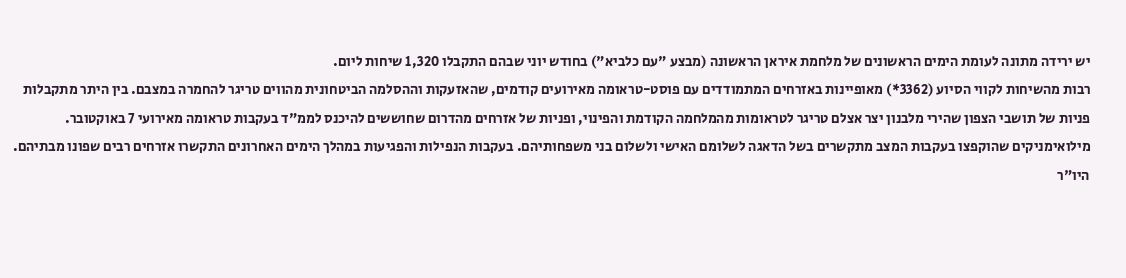יש ירידה מתונה לעומת הימים הראשונים של מלחמת איראן הראשונה (מבצע "עם כלביא") בחודש יוני שבהם התקבלו 1,320 שיחות ליום.
רבות מהשיחות לקווי הסיוע (3362*) מאופיינות באזרחים המתמודדים עם פוסט-טראומה מאירועים קודמים, שהאזעקות וההסלמה הביטחונית מהווים טריגר להחמרה במצבם. בין היתר מתקבלות פניות של תושבי הצפון שהירי מלבנון יצר אצלם טריגר לטראומות מהמלחמה הקודמת והפינוי, ופניות של אזרחים מהדרום שחוששים להיכנס לממ"ד בעקבות טראומה מאירועי 7 באוקטובר. מילואימניקים שהוקפצו בעקבות המצב מתקשרים בשל הדאגה לשלומם האישי ולשלום בני משפחותיהם. בעקבות הנפילות והפגיעות במהלך הימים האחרונים התקשרו אזרחים רבים שפונו מבתיהם.
היו"ר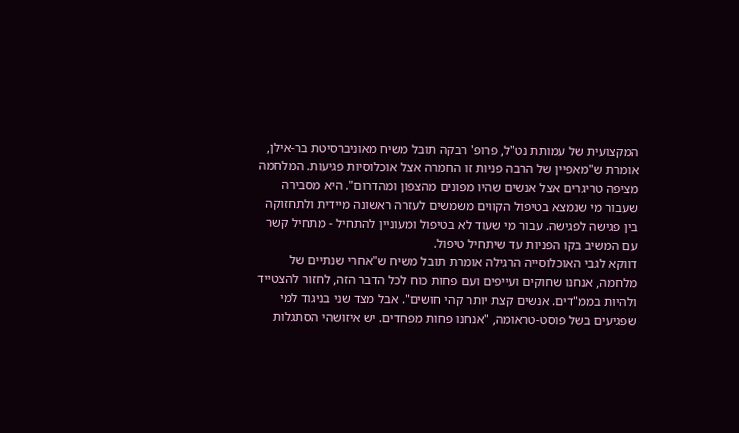המקצועית של עמותת נט"ל, פרופ' רבקה תובל משיח מאוניברסיטת בר-אילן, אומרת ש"מאפיין של הרבה פניות זו החמרה אצל אוכלוסיות פגיעות. המלחמה מציפה טריגרים אצל אנשים שהיו מפונים מהצפון ומהדרום". היא מסבירה שעבור מי שנמצא בטיפול הקווים משמשים לעזרה ראשונה מיידית ולתחזוקה בין פגישה לפגישה. עבור מי שעוד לא בטיפול ומעוניין להתחיל - מתחיל קשר עם המשיב בקו הפניות עד שיתחיל טיפול.
דווקא לגבי האוכלוסייה הרגילה אומרת תובל משיח ש"אחרי שנתיים של מלחמה, אנחנו שחוקים ועייפים ועם פחות כוח לכל הדבר הזה, לחזור להצטייד ולהיות בממ"דים. אנשים קצת יותר קהי חושים". אבל מצד שני בניגוד למי שפגיעים בשל פוסט-טראומה, "אנחנו פחות מפחדים. יש איזושהי הסתגלות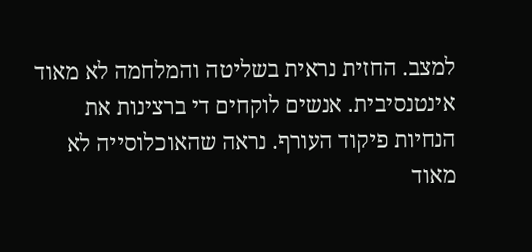למצב. החזית נראית בשליטה והמלחמה לא מאוד אינטנסיבית. אנשים לוקחים די ברצינות את הנחיות פיקוד העורף. נראה שהאוכלוסייה לא מאוד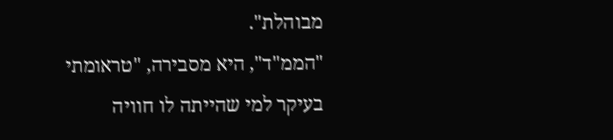מבוהלת".
"הממ"ד", היא מסבירה, "טראומתי בעיקר למי שהייתה לו חוויה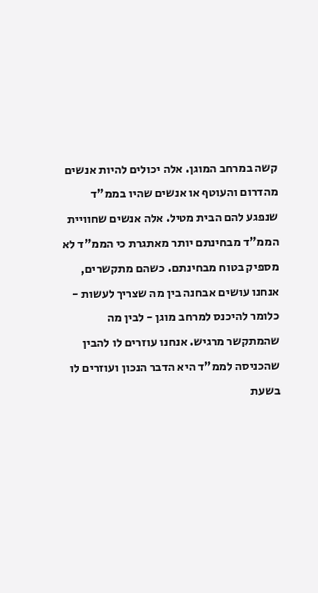קשה במרחב המוגן. אלה יכולים להיות אנשים מהדרום והעוטף או אנשים שהיו בממ"ד שנפגע להם הבית מטיל. אלה אנשים שחוויית הממ"ד מבחינתם יותר מאתגרת כי הממ"ד לא מספיק בטוח מבחינתם. כשהם מתקשרים, אנחנו עושים אבחנה בין מה שצריך לעשות - כלומר להיכנס למרחב מוגן - לבין מה שהמתקשר מרגיש. אנחנו עוזרים לו להבין שהכניסה לממ"ד היא הדבר הנכון ועוזרים לו בשעת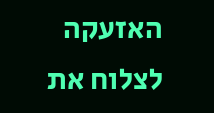האזעקה לצלוח את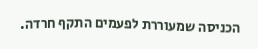הכניסה שמעוררת לפעמים התקף חרדה.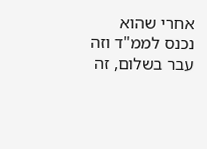אחרי שהוא נכנס לממ"ד וזה עבר בשלום, זה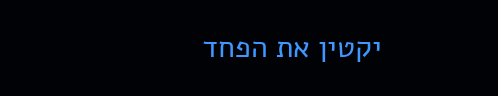יקטין את הפחד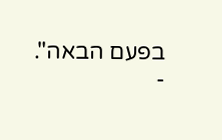בפעם הבאה".
-